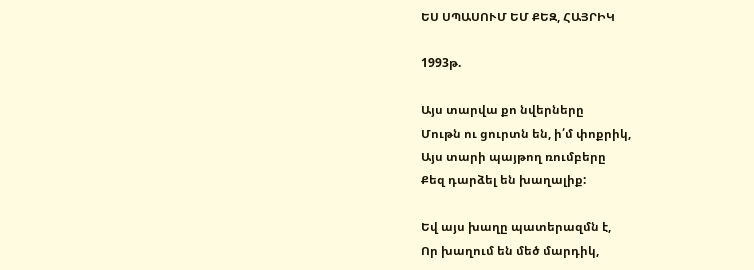ԵՍ ՍՊԱՍՈՒՄ ԵՄ ՔԵԶ, ՀԱՅՐԻԿ

1993թ.

Այս տարվա քո նվերները
Մութն ու ցուրտն են, ի՛մ փոքրիկ,
Այս տարի պայթող ռումբերը
Քեզ դարձել են խաղալիք:

Եվ այս խաղը պատերազմն է,
Որ խաղում են մեծ մարդիկ,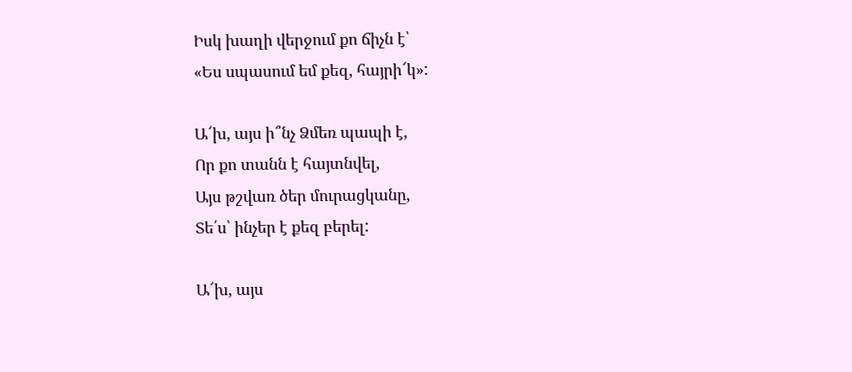Իսկ խաղի վերջում քո ճիչն է՝
«Ես սպասում եմ քեզ, հայրի՜կ»:

Ա՜խ, այս ի՞նչ Ձմեռ պապի է,
Որ քո տանն է հայտնվել,
Այս թշվառ ծեր մուրացկանը,
Տե՛ս՝ ինչեր է քեզ բերել:

Ա՜խ, այս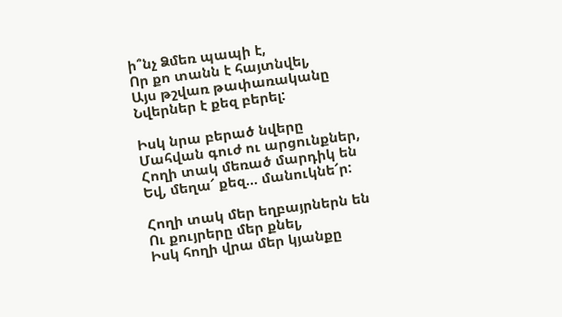ի՞նչ Ձմեռ պապի է,
Որ քո տանն է հայտնվել,
Այս թշվառ թափառականը
Նվերներ է քեզ բերել:

Իսկ նրա բերած նվերը
Մահվան գուժ ու արցունքներ,
Հողի տակ մեռած մարդիկ են
Եվ, մեղա՜ քեզ... մանուկնե՜ր:

Հողի տակ մեր եղբայրներն են
Ու քույրերը մեր քնել,
Իսկ հողի վրա մեր կյանքը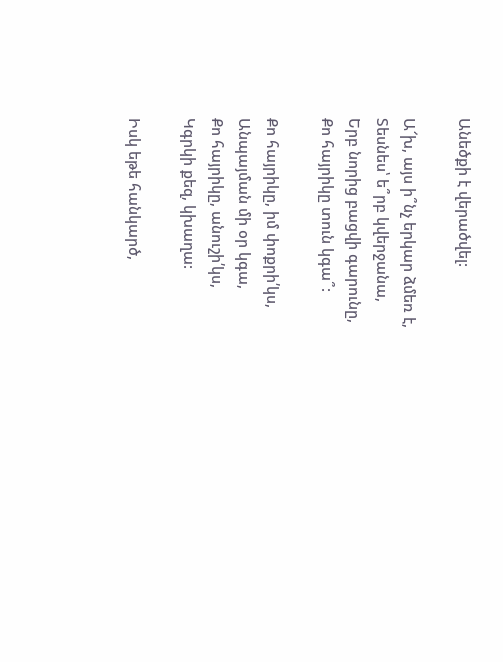Անեծքի է վերածվել:

Ա՜խ, այս ի՞նչ երկար ձմեռ է,
Տեսնես՝ ե՞րբ կվերջանա,
Երբ նորից բացվի գարունը,
Քո հայրիկը տուն կգա՞:

Քո հայրիկը, իմ փոքրի՛կս,
Անպայման մի օր կգա,
Քո հայրիկը, անուշի՛կս,
Կգրկի քեզ, կխաղա:

Իսկ եթե հանկարծ,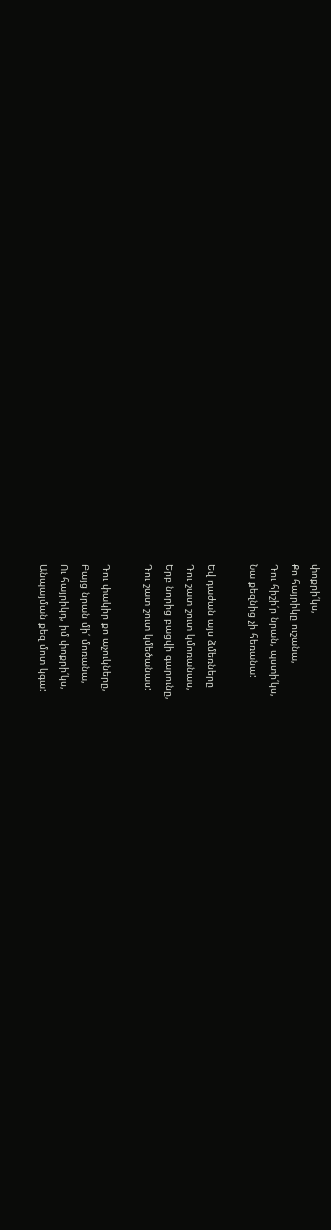փոքրի՛կս,
Քո հայրիկը ուշանա,
Դու հիշի՛ր նրան, պստի՛կս,
Նա քեզնից չի հեռանա:

Եվ դաժան այս ձմեռները
Դու շատ շուտ կմոռանաս,
Երբ նորից բացվի գարունը,
Դու շատ շուտ կմեծանաս:

Դու փակիր քո աչուկները,
Բայց նրան մի՛ մոռանա,
Ու հայրիկդ, իմ փոքրի՛կս,
Անպայման քեզ մոտ կգա: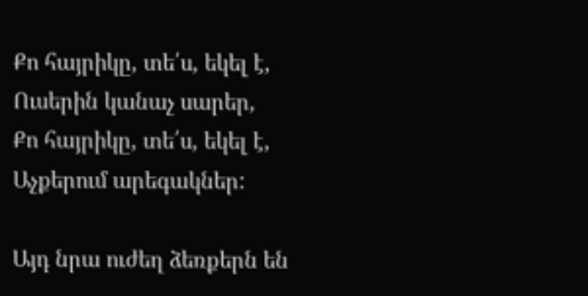Քո հայրիկը, տե՛ս, եկել է,
Ուսերին կանաչ սարեր,
Քո հայրիկը, տե՛ս, եկել է,
Աչքերում արեգակներ:

Այդ նրա ուժեղ ձեռքերն են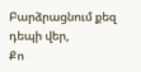Բարձրացնում քեզ դեպի վեր,
Քո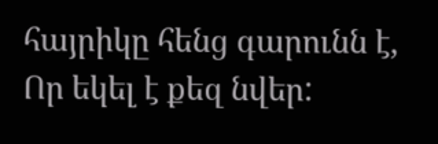հայրիկը հենց գարունն է,
Որ եկել է քեզ նվեր: